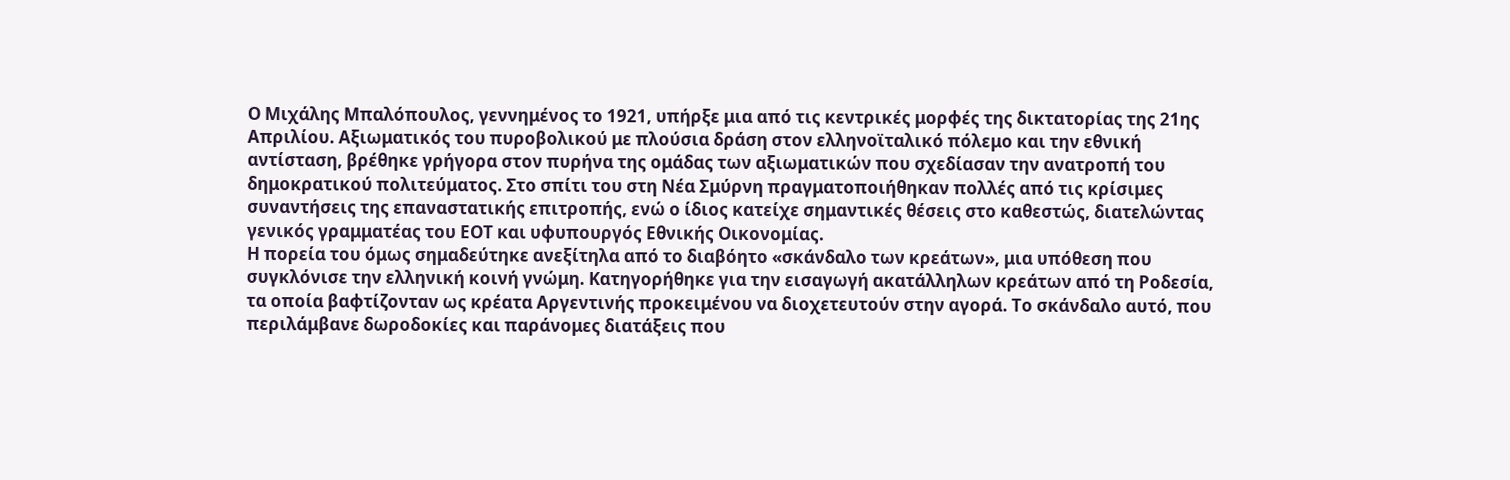Ο Μιχάλης Μπαλόπουλος, γεννημένος το 1921, υπήρξε μια από τις κεντρικές μορφές της δικτατορίας της 21ης Απριλίου. Αξιωματικός του πυροβολικού με πλούσια δράση στον ελληνοϊταλικό πόλεμο και την εθνική αντίσταση, βρέθηκε γρήγορα στον πυρήνα της ομάδας των αξιωματικών που σχεδίασαν την ανατροπή του δημοκρατικού πολιτεύματος. Στο σπίτι του στη Νέα Σμύρνη πραγματοποιήθηκαν πολλές από τις κρίσιμες συναντήσεις της επαναστατικής επιτροπής, ενώ ο ίδιος κατείχε σημαντικές θέσεις στο καθεστώς, διατελώντας γενικός γραμματέας του ΕΟΤ και υφυπουργός Εθνικής Οικονομίας.
Η πορεία του όμως σημαδεύτηκε ανεξίτηλα από το διαβόητο «σκάνδαλο των κρεάτων», μια υπόθεση που συγκλόνισε την ελληνική κοινή γνώμη. Κατηγορήθηκε για την εισαγωγή ακατάλληλων κρεάτων από τη Ροδεσία, τα οποία βαφτίζονταν ως κρέατα Αργεντινής προκειμένου να διοχετευτούν στην αγορά. Το σκάνδαλο αυτό, που περιλάμβανε δωροδοκίες και παράνομες διατάξεις που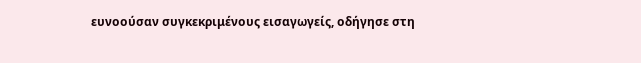ευνοούσαν συγκεκριμένους εισαγωγείς, οδήγησε στη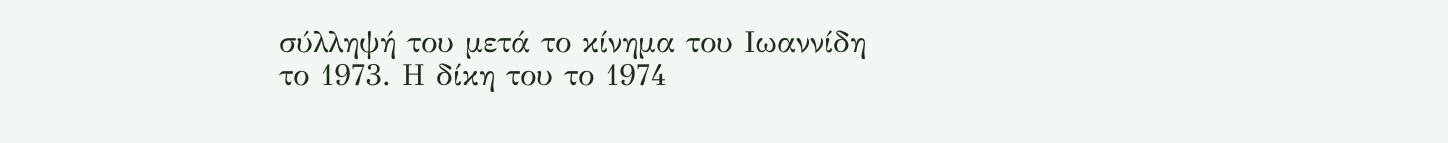σύλληψή του μετά το κίνημα του Ιωαννίδη το 1973. Η δίκη του το 1974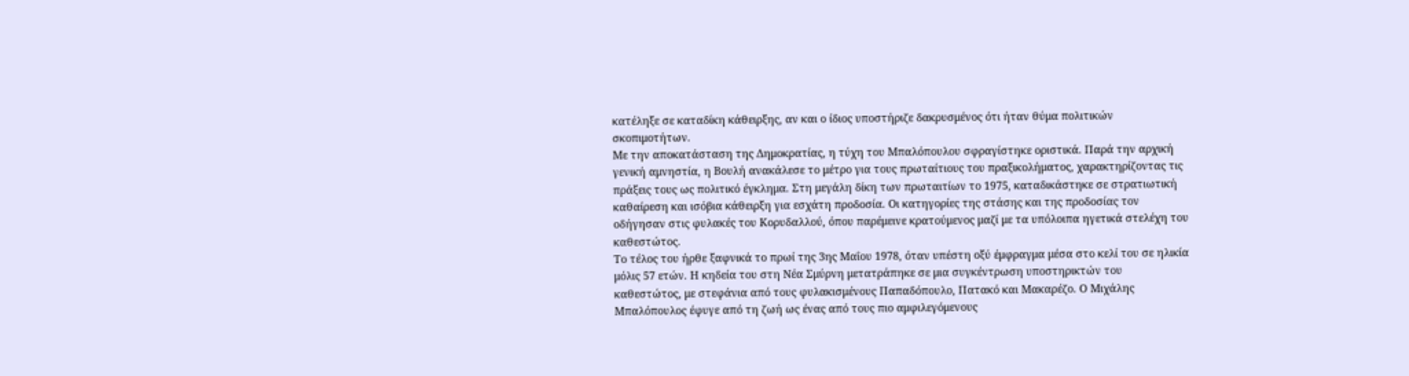κατέληξε σε καταδίκη κάθειρξης, αν και ο ίδιος υποστήριζε δακρυσμένος ότι ήταν θύμα πολιτικών σκοπιμοτήτων.
Με την αποκατάσταση της Δημοκρατίας, η τύχη του Μπαλόπουλου σφραγίστηκε οριστικά. Παρά την αρχική γενική αμνηστία, η Βουλή ανακάλεσε το μέτρο για τους πρωταίτιους του πραξικολήματος, χαρακτηρίζοντας τις πράξεις τους ως πολιτικό έγκλημα. Στη μεγάλη δίκη των πρωταιτίων το 1975, καταδικάστηκε σε στρατιωτική καθαίρεση και ισόβια κάθειρξη για εσχάτη προδοσία. Οι κατηγορίες της στάσης και της προδοσίας τον οδήγησαν στις φυλακές του Κορυδαλλού, όπου παρέμεινε κρατούμενος μαζί με τα υπόλοιπα ηγετικά στελέχη του καθεστώτος.
Το τέλος του ήρθε ξαφνικά το πρωί της 3ης Μαΐου 1978, όταν υπέστη οξύ έμφραγμα μέσα στο κελί του σε ηλικία μόλις 57 ετών. Η κηδεία του στη Νέα Σμύρνη μετατράπηκε σε μια συγκέντρωση υποστηρικτών του καθεστώτος, με στεφάνια από τους φυλακισμένους Παπαδόπουλο, Πατακό και Μακαρέζο. Ο Μιχάλης Μπαλόπουλος έφυγε από τη ζωή ως ένας από τους πιο αμφιλεγόμενους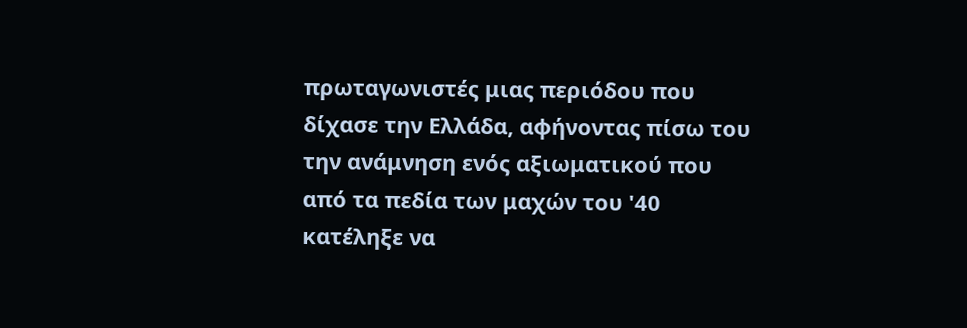πρωταγωνιστές μιας περιόδου που δίχασε την Ελλάδα, αφήνοντας πίσω του την ανάμνηση ενός αξιωματικού που από τα πεδία των μαχών του '40 κατέληξε να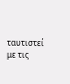ταυτιστεί με τις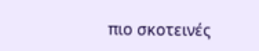πιο σκοτεινές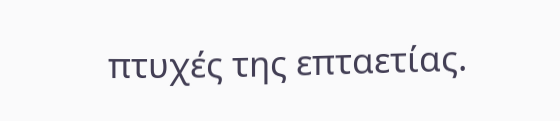πτυχές της επταετίας.